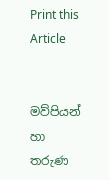Print this Article


මව්පියන් හා තරුණ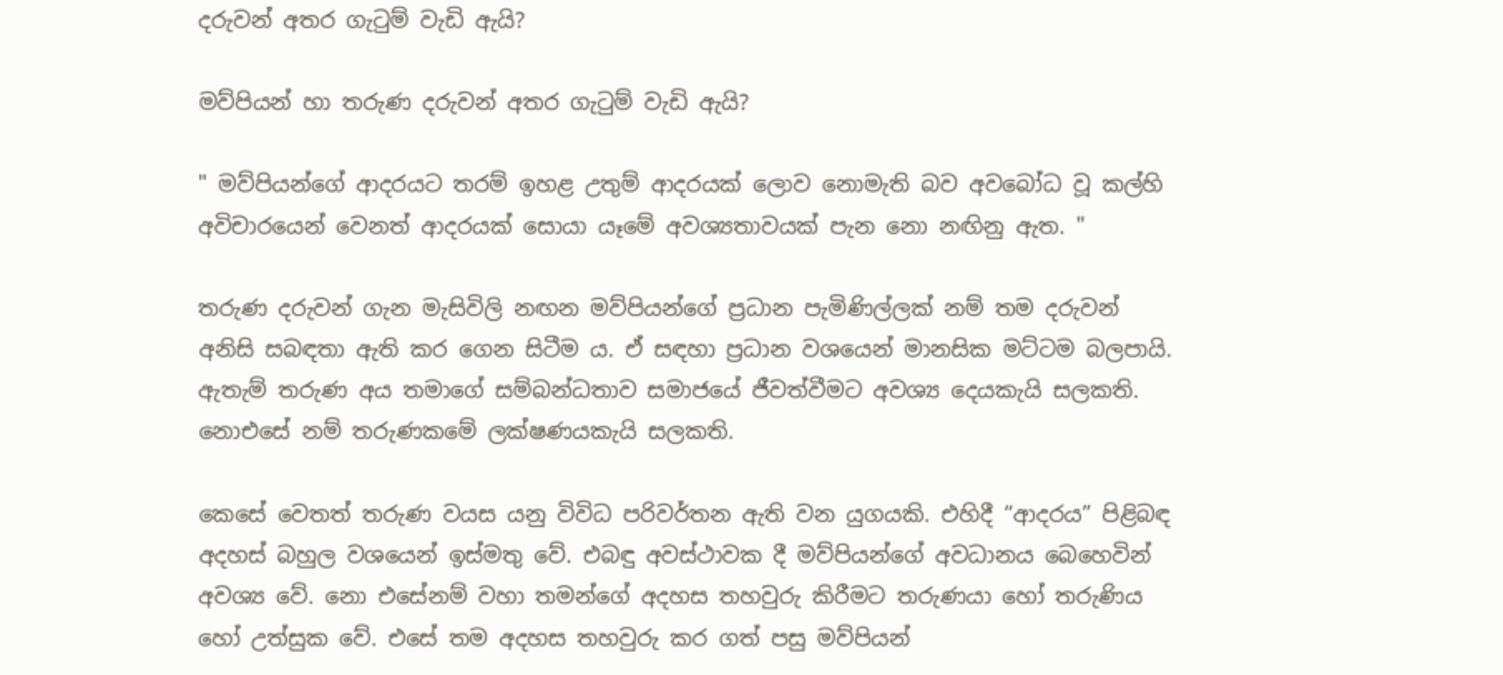දරුවන් අතර ගැටුම් වැඩි ඇයි?

මව්පියන් හා තරුණ දරුවන් අතර ගැටුම් වැඩි ඇයි?

" මව්පියන්ගේ ආදරයට තරම් ඉහළ උතුම් ආදරයක් ලොව නොමැති බව අවබෝධ වූ කල්හි අවිචාරයෙන් වෙනත් ආදරයක් සොයා යෑමේ අවශ්‍යතාවයක් පැන නො නඟිනු ඇත. "

තරුණ දරුවන් ගැන මැසිවිලි නඟන මව්පියන්ගේ ප්‍රධාන පැමිණිල්ලක් නම් තම දරුවන් අනිසි සබඳතා ඇති කර ගෙන සිටීම ය. ඒ සඳහා ප්‍රධාන වශයෙන් මානසික මට්ටම බලපායි. ඇතැම් තරුණ අය තමාගේ සම්බන්ධතාව සමාජයේ ජීවත්වීමට අවශ්‍ය දෙයකැයි සලකති. නොඑසේ නම් තරුණකමේ ලක්ෂණයකැයි සලකති.

කෙසේ වෙතත් තරුණ වයස යනු විවිධ පරිවර්තන ඇති වන යුගයකි. එහිදී “ආදරය” පිළිබඳ අදහස් බහුල වශයෙන් ඉස්මතු වේ. එබඳු අවස්ථාවක දී මව්පියන්ගේ අවධානය බෙහෙවින් අවශ්‍ය වේ. නො එසේනම් වහා තමන්ගේ අදහස තහවුරු කිරීමට තරුණයා හෝ තරුණිය හෝ උත්සුක වේ. එසේ තම අදහස තහවුරු කර ගත් පසු මව්පියන්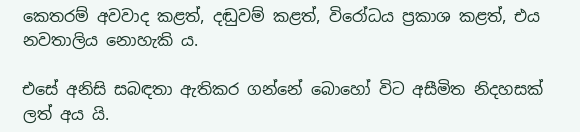කෙතරම් අවවාද කළත්, දඬුවම් කළත්, විරෝධය ප්‍රකාශ කළත්, එය නවතාලිය නොහැකි ය.

එසේ අනිසි සබඳතා ඇතිකර ගන්නේ බොහෝ විට අසීමිත නිදහසක් ලත් අය යි.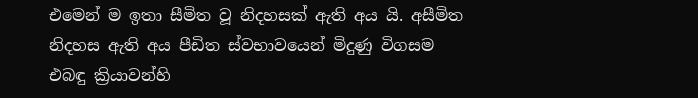එමෙන් ම ඉතා සීමිත වූ නිදහසක් ඇති අය යි. අසීමිත නිදහස ඇති අය පීඩිත ස්වභාවයෙන් මිදුණු විගසම එබඳු ක්‍රියාවන්හි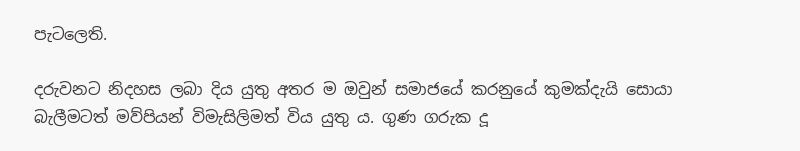පැටලෙති.

දරුවනට නිදහස ලබා දිය යුතු අතර ම ඔවුන් සමාජයේ කරනුයේ කුමක්දැයි සොයා බැලීමටත් මව්පියන් විමැසිලිමත් විය යුතු ය. ගුණ ගරුක දූ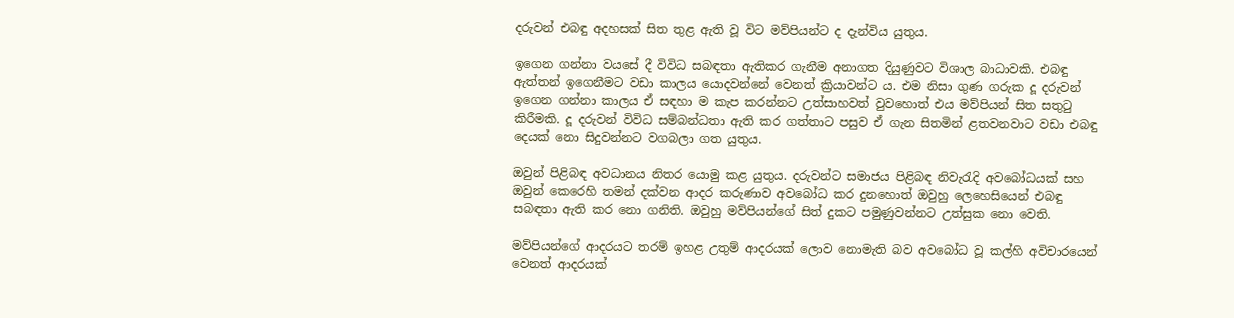දරුවන් එබඳු අදහසක් සිත තුළ ඇති වූ විට මව්පියන්ට ද දැන්විය යුතුය.

ඉගෙන ගන්නා වයසේ දී විවිධ සබඳතා ඇතිකර ගැනීම අනාගත දියුණුවට විශාල බාධාවකි. එබඳු ඇත්තන් ඉගෙනීමට වඩා කාලය යොදවන්නේ වෙනත් ක්‍රියාවන්ට ය. එම නිසා ගුණ ගරුක දූ දරුවන් ඉගෙන ගන්නා කාලය ඒ සඳහා ම කැප කරන්නට උත්සාහවත් වුවහොත් එය මව්පියන් සිත සතුටු කිරීමකි. දූ දරුවන් විවිධ සම්බන්ධතා ඇති කර ගත්තාට පසුව ඒ ගැන සිතමින් ළතවනවාට වඩා එබඳු දෙයක් නො සිදුවන්නට වගබලා ගත යුතුය.

ඔවුන් පිළිබඳ අවධානය නිතර යොමු කළ යුතුය. දරුවන්ට සමාජය පිළිබඳ නිවැරැදි අවබෝධයක් සහ ඔවුන් කෙරෙහි තමන් දක්වන ආදර කරුණාව අවබෝධ කර දුනහොත් ඔවුහු ලෙහෙසියෙන් එබඳු සබඳතා ඇති කර නො ගනිති. ඔවුහු මව්පියන්ගේ සිත් දුකට පමුණුවන්නට උත්සුක නො වෙති.

මව්පියන්ගේ ආදරයට තරම් ඉහළ උතුම් ආදරයක් ලොව නොමැති බව අවබෝධ වූ කල්හි අවිචාරයෙන් වෙනත් ආදරයක්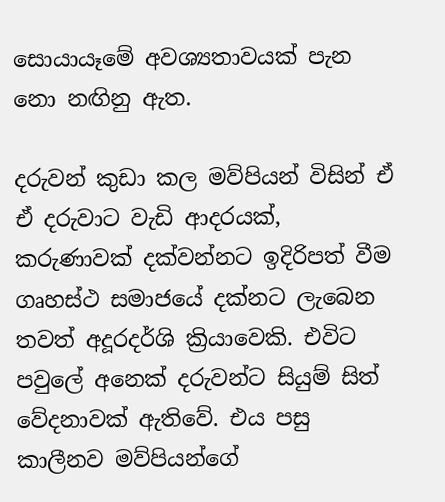සොයායෑමේ අවශ්‍යතාවයක් පැන නො නඟිනු ඇත.

දරුවන් කුඩා කල මව්පියන් විසින් ඒ ඒ දරුවාට වැඩි ආදරයක්, කරුණාවක් දක්වන්නට ඉදිරිපත් වීම ගෘහස්ථ සමාජයේ දක්නට ලැබෙන තවත් අදූරදර්ශි ක්‍රියාවෙකි. එවිට පවුලේ අනෙක් දරුවන්ට සියුම් සිත් වේදනාවක් ඇතිවේ. එය පසු කාලීනව මව්පියන්ගේ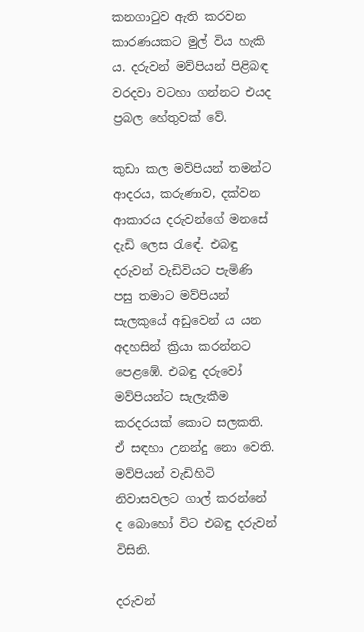කනගාටුව ඇති කරවන කාරණයකට මුල් විය හැකි ය. දරුවන් මව්පියන් පිළිබඳ වරදවා වටහා ගන්නට එයද ප්‍රබල හේතුවක් වේ.

කුඩා කල මව්පියන් තමන්ට ආදරය, කරුණාව, දක්වන ආකාරය දරුවන්ගේ මනසේ දැඩි ලෙස රැඳේ. එබඳු දරුවන් වැඩිවියට පැමිණි පසු තමාට මව්පියන් සැලකුයේ අඩුවෙන් ය යන අදහසින් ක්‍රියා කරන්නට පෙළඹේ. එබඳු දරුවෝ මව්පියන්ට සැලැකීම කරදරයක් කොට සලකති. ඒ සඳහා උනන්දු නො වෙති. මව්පියන් වැඩිහිටි නිවාසවලට ගාල් කරන්නේ ද බොහෝ විට එබඳු දරුවන් විසිනි.

දරුවන්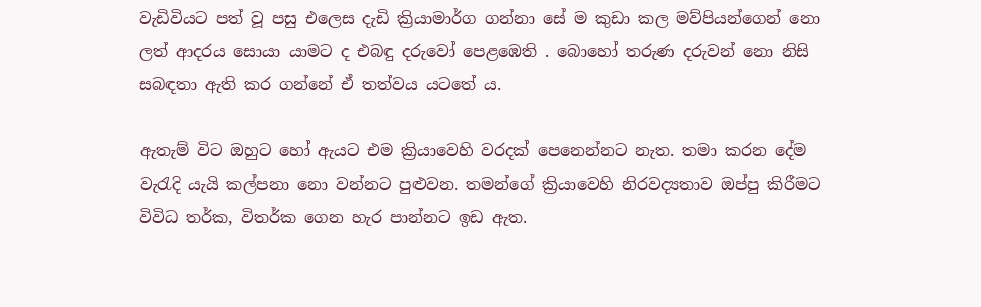වැඩිවියට පත් වූ පසු එලෙස දැඩි ක්‍රියාමාර්ග ගන්නා සේ ම කුඩා කල මව්පියන්ගෙන් නො ලත් ආදරය සොයා යාමට ද එබඳු දරුවෝ පෙළඹෙති . බොහෝ තරුණ දරුවන් නො නිසි සබඳතා ඇති කර ගන්නේ ඒ තත්වය යටතේ ය.

ඇතැම් විට ඔහුට හෝ ඇයට එම ක්‍රියාවෙහි වරදක් පෙනෙන්නට නැත. තමා කරන දේම වැරැදි යැයි කල්පනා නො වන්නට පුළුවන. තමන්ගේ ක්‍රියාවෙහි නිරවද්‍යතාව ඔප්පු කිරීමට විවිධ තර්ක, විතර්ක ගෙන හැර පාන්නට ඉඩ ඇත.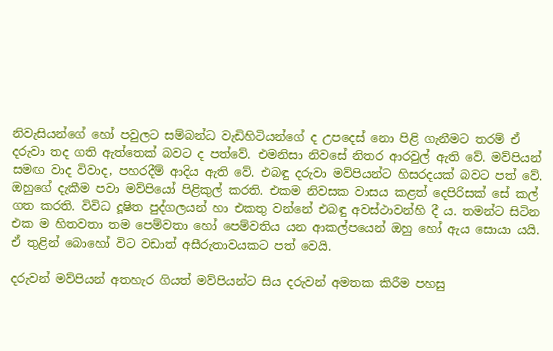නිවැසියන්ගේ හෝ පවුලට සම්බන්ධ වැඩිහිටියන්ගේ ද උපදෙස් නො පිළි ගැනීමට තරම් ඒ දරුවා තද ගති ඇත්තෙක් බවට ද පත්වේ. එමනිසා නිවසේ නිතර ආරවුල් ඇති වේ. මව්පියන් සමඟ වාද විවාද, පහරදීම් ආදිය ඇති වේ. එබඳු දරුවා මව්පියන්ට හිසරදයක් බවට පත් වේ. ඔහුගේ දැකීම පවා මව්පියෝ පිළිකුල් කරති. එකම නිවසක වාසය කළත් දෙපිරිසක් සේ කල් ගත කරති. විවිධ දූෂිත පුද්ගලයන් හා එකතු වන්නේ එබඳු අවස්ථාවන්හි දී ය. තමන්ට සිටින එක ම හිතවතා තම පෙම්වතා හෝ පෙම්වතිය යන ආකල්පයෙන් ඔහු හෝ ඇය සොයා යයි. ඒ තුළින් බොහෝ විට වඩාත් අසීරුතාවයකට පත් වෙයි.

දරුවන් මව්පියන් අතහැර ගියත් මව්පියන්ට සිය දරුවන් අමතක කිරීම පහසු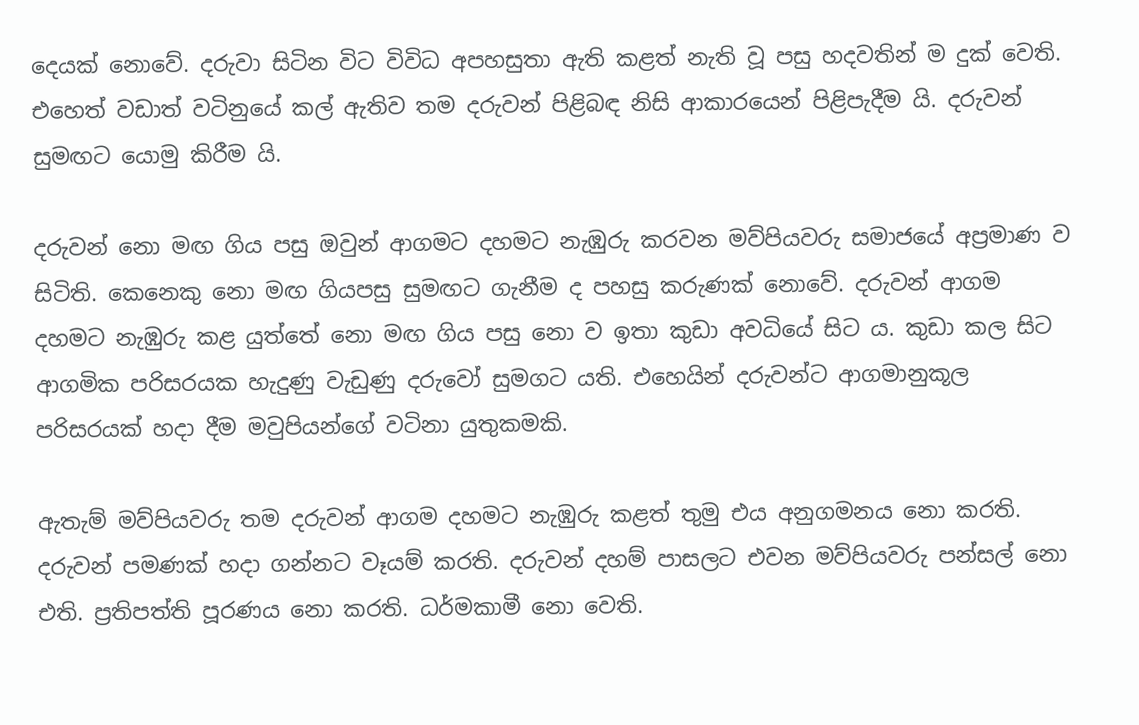දෙයක් නොවේ. දරුවා සිටින විට විවිධ අපහසුතා ඇති කළත් නැති වූ පසු හදවතින් ම දුක් වෙති. එහෙත් වඩාත් වටිනුයේ කල් ඇතිව තම දරුවන් පිළිබඳ නිසි ආකාරයෙන් පිළිපැදීම යි. දරුවන් සුමඟට යොමු කිරීම යි.

දරුවන් නො මඟ ගිය පසු ඔවුන් ආගමට දහමට නැඹුරු කරවන මව්පියවරු සමාජයේ අප්‍රමාණ ව සිටිති. කෙනෙකු නො මඟ ගියපසු සුමඟට ගැනීම ද පහසු කරුණක් නොවේ. දරුවන් ආගම දහමට නැඹුරු කළ යුත්තේ නො මඟ ගිය පසු නො ව ඉතා කුඩා අවධියේ සිට ය. කුඩා කල සිට ආගමික පරිසරයක හැදුණු වැඩුණු දරුවෝ සුමගට යති. එහෙයින් දරුවන්ට ආගමානුකූල පරිසරයක් හදා දීම මවුපියන්ගේ වටිනා යුතුකමකි.

ඇතැම් මව්පියවරු තම දරුවන් ආගම දහමට නැඹුරු කළත් තුමු එය අනුගමනය නො කරති. දරුවන් පමණක් හදා ගන්නට වෑයම් කරති. දරුවන් දහම් පාසලට එවන මව්පියවරු පන්සල් නො එති. ප්‍රතිපත්ති පූරණය නො කරති. ධර්මකාමී නො වෙති.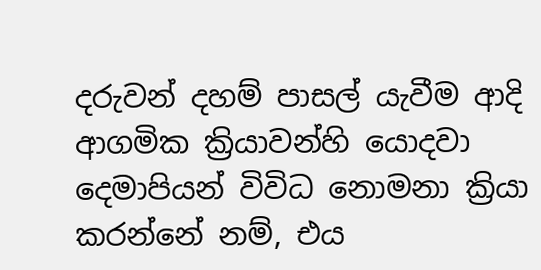දරුවන් දහම් පාසල් යැවීම ආදි ආගමික ක්‍රියාවන්හි යොදවා දෙමාපියන් විවිධ නොමනා ක්‍රියා කරන්නේ නම්, එය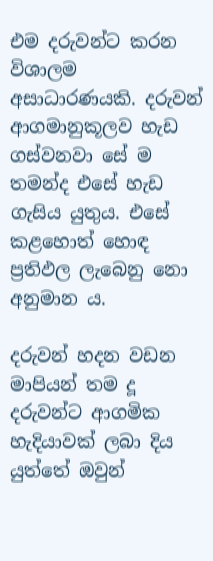එම දරුවන්ට කරන විශාලම අසාධාරණයකි. දරුවන් ආගමානුකූලව හැඩ ගස්වනවා සේ ම තමන්ද එසේ හැඩ ගැසිය යුතුය. එසේ කළහොත් හොඳ ප්‍රතිඵල ලැබෙනු නො අනුමාන ය.

දරුවන් හදන වඩන මාපියන් තම දූ දරුවන්ට ආගමික හැදියාවක් ලබා දිය යුත්තේ ඔවුන්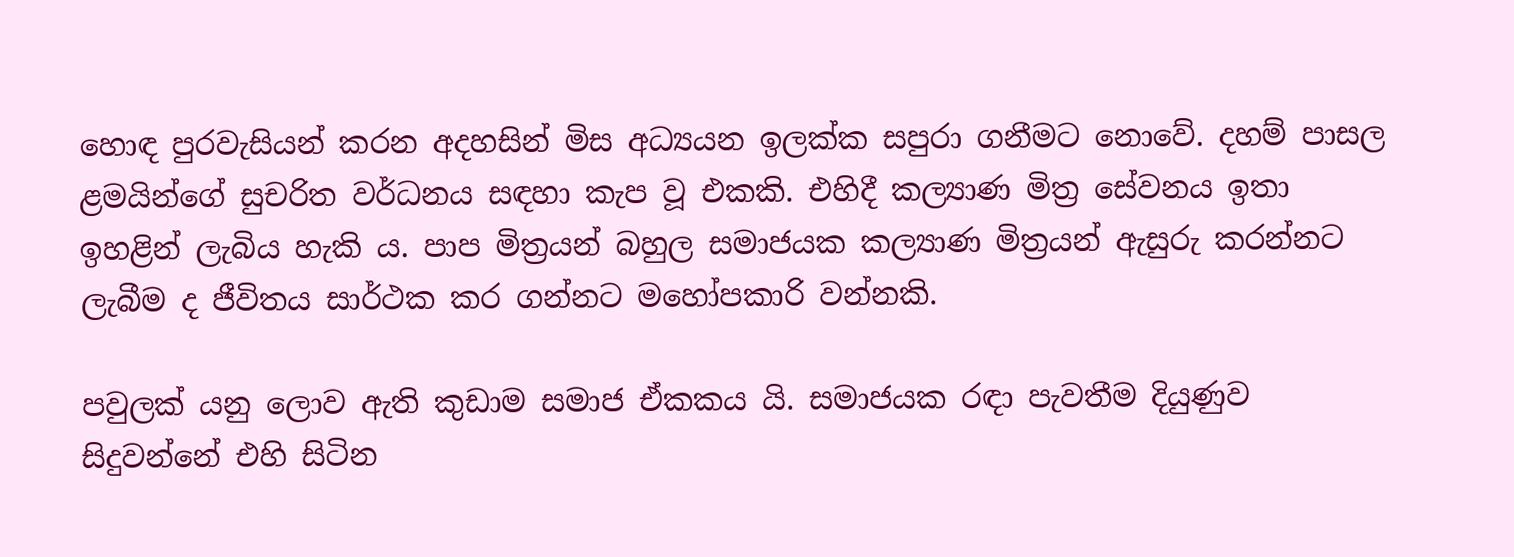හොඳ පුරවැසියන් කරන අදහසින් මිස අධ්‍යයන ඉලක්ක සපුරා ගනීමට නොවේ. දහම් පාසල ළමයින්ගේ සුචරිත වර්ධනය සඳහා කැප වූ එකකි. එහිදී කල්‍යාණ මිත්‍ර සේවනය ඉතා ඉහළින් ලැබිය හැකි ය. පාප මිත්‍රයන් බහුල සමාජයක කල්‍යාණ මිත්‍රයන් ඇසුරු කරන්නට ලැබීම ද ජීවිතය සාර්ථක කර ගන්නට මහෝපකාරි වන්නකි.

පවුලක් යනු ලොව ඇති කුඩාම සමාජ ඒකකය යි. සමාජයක රඳා පැවතීම දියුණුව සිදුවන්නේ එහි සිටින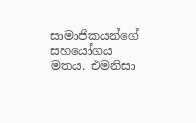සාමාජිකයන්ගේ සහයෝගය මතය. එමනිසා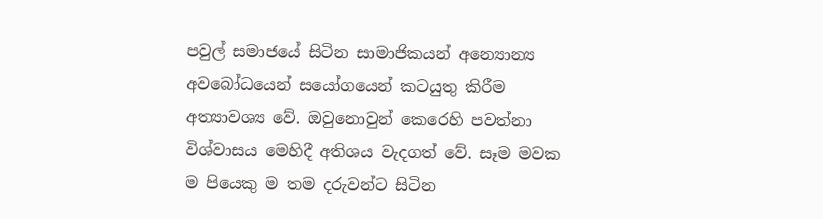පවුල් සමාජයේ සිටින සාමාජිකයන් අන්‍යොන්‍ය අවබෝධයෙන් සයෝගයෙන් කටයුතු කිරීම අත්‍යාවශ්‍ය වේ. ඔවුනොවුන් කෙරෙහි පවත්නා විශ්වාසය මෙහිදී අතිශය වැදගත් වේ. සෑම මවක ම පියෙකු ම තම දරුවන්ට සිටින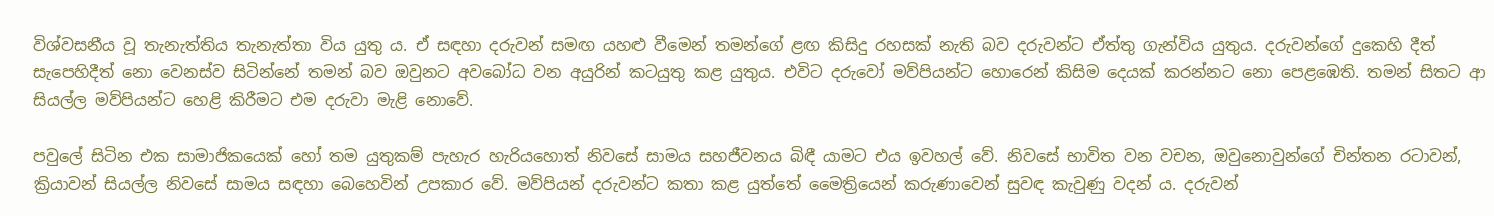විශ්වසනීය වූ තැනැත්තිය තැනැත්තා විය යුතු ය. ඒ සඳහා දරුවන් සමඟ යහළු වීමෙන් තමන්ගේ ළඟ කිසිදු රහසක් නැති බව දරුවන්ට ඒත්තු ගැන්විය යුතුය. දරුවන්ගේ දුකෙහි දීත් සැපෙහිදීත් නො වෙනස්ව සිටින්නේ තමන් බව ඔවුනට අවබෝධ වන අයුරින් කටයුතු කළ යුතුය. එවිට දරුවෝ මව්පියන්ට හොරෙන් කිසිම දෙයක් කරන්නට නො පෙළඹෙති. තමන් සිතට ආ සියල්ල මව්පියන්ට හෙළි කිරීමට එම දරුවා මැළි නොවේ.

පවුලේ සිටින එක සාමාජිකයෙක් හෝ තම යුතුකම් පැහැර හැරියහොත් නිවසේ සාමය සහජීවනය බිඳී යාමට එය ඉවහල් වේ. නිවසේ භාවිත වන වචන, ඔවුනොවුන්ගේ චින්තන රටාවන්, ක්‍රියාවන් සියල්ල නිවසේ සාමය සඳහා බෙහෙවින් උපකාර වේ. මව්පියන් දරුවන්ට කතා කළ යුත්තේ මෛත්‍රියෙන් කරුණාවෙන් සුවඳ කැවුණු වදන් ය. දරුවන්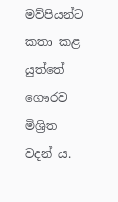මව්පියන්ට කතා කළ යුත්තේ ගෞරව මිශ්‍රිත වදන් ය.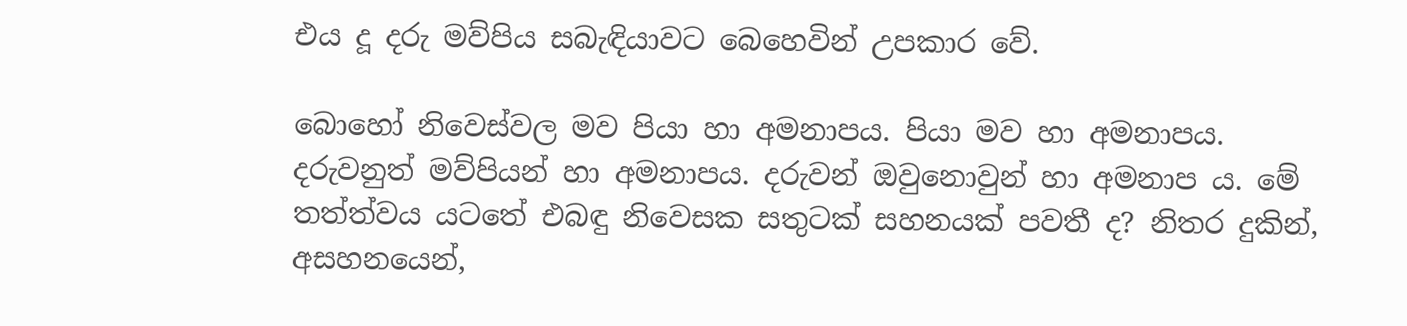එය දූ දරු මව්පිය සබැඳියාවට බෙහෙවින් උපකාර වේ.

බොහෝ නිවෙස්වල මව පියා හා අමනාපය. පියා මව හා අමනාපය. දරුවනුත් මව්පියන් හා අමනාපය. දරුවන් ඔවුනොවුන් හා අමනාප ය. මේ තත්ත්වය යටතේ එබඳු නිවෙසක සතුටක් සහනයක් පවතී ද? නිතර දුකින්, අසහනයෙන්,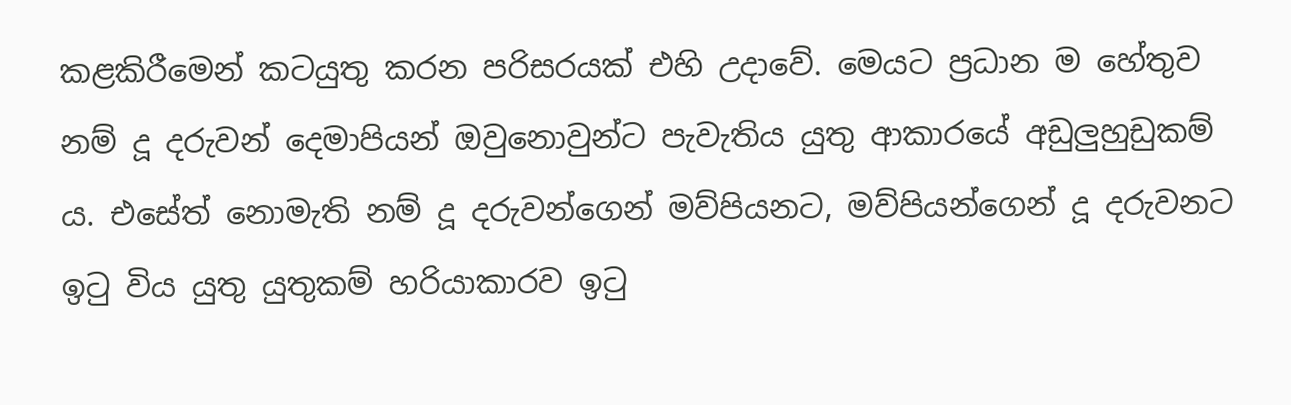කළකිරීමෙන් කටයුතු කරන පරිසරයක් එහි උදාවේ. මෙයට ප්‍රධාන ම හේතුව නම් දූ දරුවන් දෙමාපියන් ඔවුනොවුන්ට පැවැතිය යුතු ආකාරයේ අඩුලුහුඩුකම් ය. එසේත් නොමැති නම් දූ දරුවන්ගෙන් මව්පියනට, මව්පියන්ගෙන් දූ දරුවනට ඉටු විය යුතු යුතුකම් හරියාකාරව ඉටු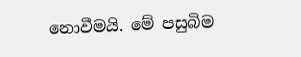නොවීමයි. මේ පසුබිම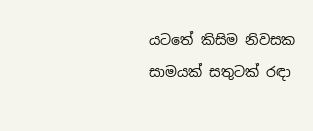යටතේ කිසිම නිවසක සාමයක් සතුටක් රඳා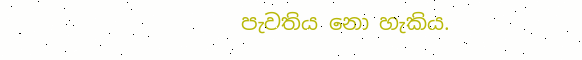පැවතිය නො හැකිය.